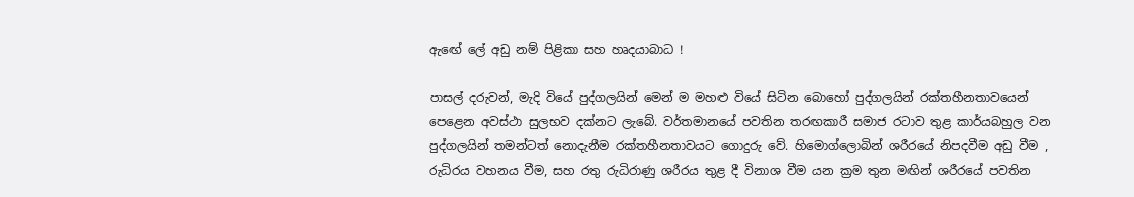ඇඟේ ලේ අඩු නම් පිළිකා සහ හෘදයාබාධ !

පාසල් දරුවන්, මැදි වියේ පුද්ගලයින් මෙන් ම මහළු වියේ සිටින බොහෝ පුද්ගලයින් රක්තහීනතාවයෙන් පෙළෙන අවස්ථා සුලභව දක්නට ලැබේ. වර්තමානයේ පවතින තරඟකාරී සමාජ රටාව තුළ කාර්යබහුල වන පුද්ගලයින් තමන්ටත් නොදැනීම රක්තහීනතාවයට ගොදුරු වේ. හිමොග්ලොබින් ශරීරයේ නිපදවීම අඩු වීම , රුධිරය වහනය වීම, සහ රතු රුධිරාණු ශරීරය තුළ දී විනාශ වීම යන ක්‍රම තුන මඟින් ශරීරයේ පවතින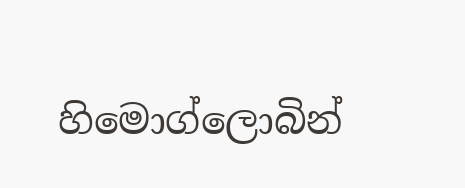හිමොග්ලොබින්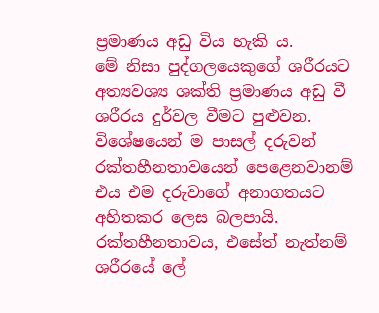ප්‍රමාණය අඩු විය හැකි ය.
මේ නිසා පුද්ගලයෙකුගේ ශරීරයට අත්‍යවශ්‍ය ශක්ති ප්‍රමාණය අඩු වී ශරීරය දුර්වල වීමට පුළුවන. විශේෂයෙන් ම පාසල් දරුවන් රක්තහීනතාවයෙන් පෙළෙනවානම් එය එම දරුවාගේ අනාගතයට අහිතකර ලෙස බලපායි. රක්තහීනතාවය, එසේත් නැත්නම් ශරීරයේ ලේ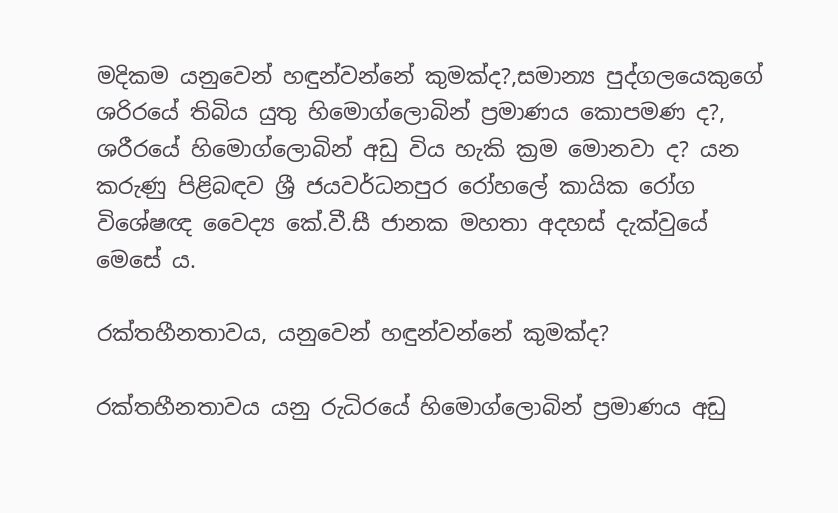මදිකම යනුවෙන් හඳුන්වන්නේ කුමක්ද?,සමාන්‍ය පුද්ගලයෙකුගේ ශරිරයේ තිබිය යුතු හිමොග්ලොබින් ප්‍රමාණය කොපමණ ද?, ශරීරයේ හිමොග්ලොබින් අඩු විය හැකි ක්‍රම මොනවා ද? යන කරුණු පිළිබඳව ශ්‍රී ජයවර්ධනපුර රෝහලේ කායික රෝග විශේෂඥ වෛද්‍ය කේ.වී.සී ජානක මහතා අදහස් දැක්වුයේ මෙසේ ය.

රක්තහීනතාවය, යනුවෙන් හඳුන්වන්නේ කුමක්ද?

රක්තහීනතාවය යනු රුධිරයේ හිමොග්ලොබින් ප්‍රමාණය අඩු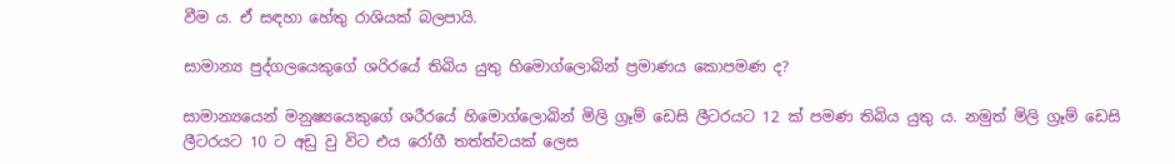වීම ය. ඒ සඳහා හේතු රාශියක් බලපායි.

සාමාන්‍ය පුද්ගලයෙකුගේ ශරිරයේ තිබිය යුතු හිමොග්ලොබින් ප්‍රමාණය කොපමණ ද?

සාමාන්‍යයෙන් මනුෂ්‍යයෙකුගේ ශරීරයේ හිමොග්ලොබින් මිලි ග්‍රෑම් ඩෙසි ලීටරයට 12 ක් පමණ තිබිය යුතු ය. නමුත් මිලි ග්‍රෑම් ඩෙසි ලීටරයට 10 ට අඩු වු විට එය රෝගී තත්ත්වයක් ලෙස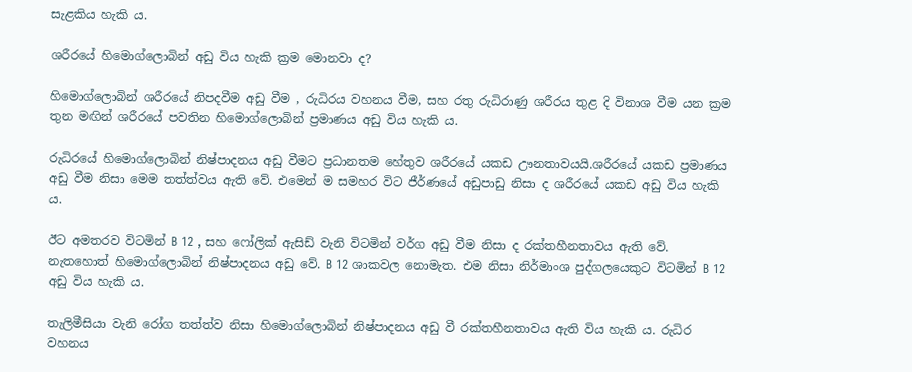සැළකිය හැකි ය.

ශරීරයේ හිමොග්ලොබින් අඩු විය හැකි ක්‍රම මොනවා ද?

හිමොග්ලොබින් ශරීරයේ නිපදවීම අඩු වීම , රුධිරය වහනය වීම, සහ රතු රුධිරාණු ශරීරය තුළ දි විනාශ වීම යන ක්‍රම තුන මඟින් ශරීරයේ පවතින හිමොග්ලොබින් ප්‍රමාණය අඩු විය හැකි ය.

රුධිරයේ හිමොග්ලොබින් නිෂ්පාදනය අඩු වීමට ප්‍රධානතම හේතුව ශරීරයේ යකඩ ඌනතාවයයි.ශරීරයේ යකඩ ප්‍රමාණය අඩු වීම නිසා මෙම තත්ත්වය ඇති වේ. එමෙන් ම සමහර විට ජීර්ණයේ අඩුපාඩු නිසා ද ශරීරයේ යකඩ අඩු විය හැකි ය.

ඊට අමතරව විටමින් B 12 , සහ ෆෝලික් ඇසිඩ් වැනි විටමින් වර්ග අඩු වීම නිසා ද රක්තහීනතාවය ඇති වේ. නැත‍හොත් හිමොග්ලොබින් නිෂ්පාදනය අඩු වේ. B 12 ශාකවල නොමැත. එම නිසා නිර්මාංශ පුද්ගලයෙකුට විටමින් B 12 අඩු විය හැකි ය.

තැලිමීසියා වැනි රෝග තත්ත්ව නිසා හිමොග්ලොබින් නිෂ්පාදනය අඩු වී රක්තහීනතාවය ඇති විය හැකි ය. රුධිර වහනය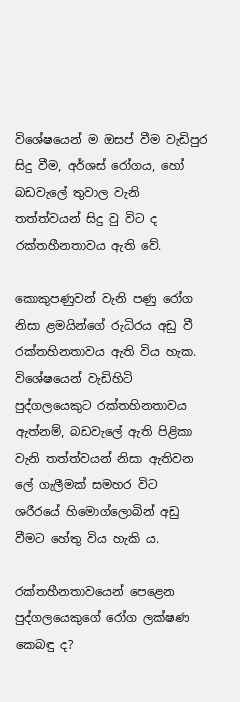විශේෂයෙන් ම ඔසප් වීම වැඩිපුර සිදු වීම, අර්ශස් රෝගය, හෝ බඩවැලේ තුවාල වැනි තත්ත්වයන් සිදු වු විට ද රක්තහීනතාවය ඇති වේ.

කොකුපණුවන් වැනි පණු රෝග නිසා ළමයින්ගේ රුධිරය අඩු වී රක්තහිනතාවය ඇති විය හැක. විශේෂයෙන් වැඩිහිටි පුද්ගලයෙකුට රක්තහිනතාවය ඇත්නම්, බඩවැලේ ඇති පිළිකා වැනි තත්ත්වයන් නිසා ඇතිවන ලේ ගැලීමක් සමහර විට ශරීරයේ ‍හිමොග්ලොබින් අඩු වීමට හේතු විය හැකි ය.

රක්තහීනතාවයෙන් පෙළෙන පුද්ගලයෙකුගේ රෝග ලක්ෂණ කෙබඳු ද?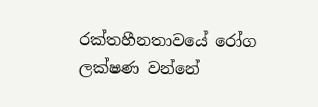රක්තහීනතාවයේ රෝග ලක්ෂණ වන්නේ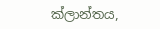ක්ලාන්තය,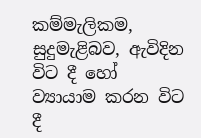කම්මැලිකම, සුදුමැළිබව, ඇවිදින විට දී හෝ ව්‍යායාම කරන විට දී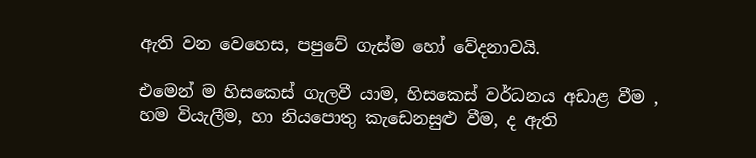ඇති වන වෙහෙස, පපුවේ ගැස්ම හෝ වේදනාවයි.

එමෙන් ම හිසකෙස් ගැලවී යාම, හිසකෙස් වර්ධනය අඩාළ වීම , හම වියැලීම, හා නියපොතු කැ‍ඩෙනසුළු වීම, ද ඇති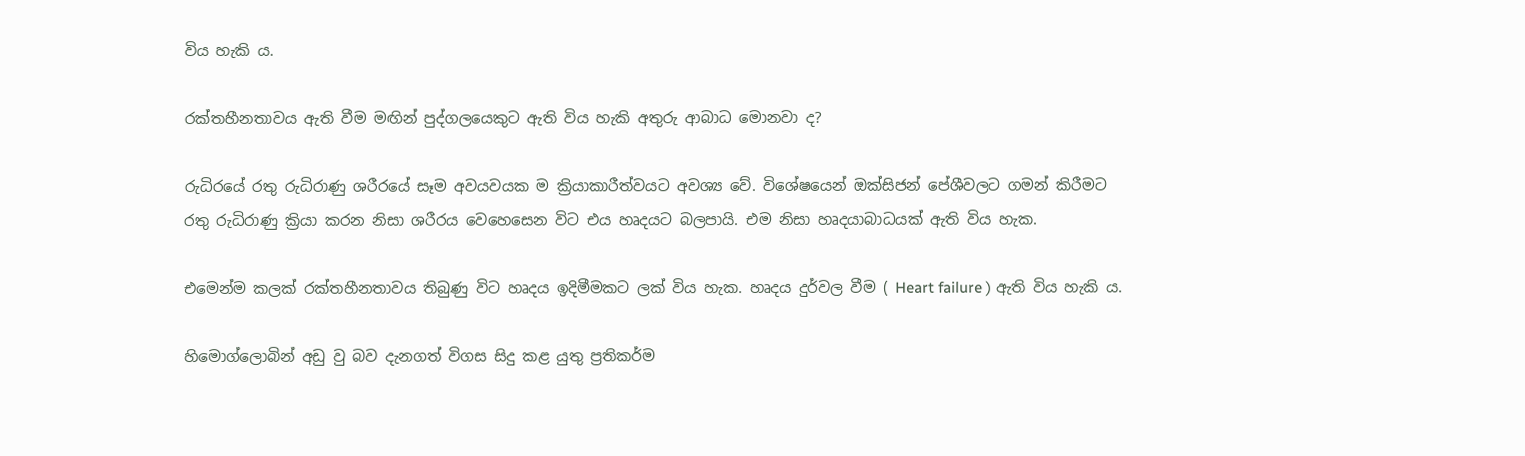විය හැකි ය.

රක්තහීනතාවය ඇති වීම මඟින් පුද්ගලයෙකුට ඇති විය හැකි අතුරු ආබාධ මොනවා ද?

රුධිරයේ රතු රුධිරාණු ශරීරයේ සෑම අවයවයක‍ ම ක්‍රියාකාරීත්වයට අවශ්‍ය වේ. විශේෂයෙන් ඔක්සිජන් පේශීවලට ගමන් කිරීමට රතු රුධිරාණු ක්‍රියා කරන නිසා ශරීරය වෙහෙසෙන විට එය හෘදයට බලපායි. එම නිසා හෘදයාබාධයක් ඇති විය හැක.

එමෙන්ම කලක් රක්තහීනතාවය තිබුණු විට හෘදය ඉදිමීමකට ලක් විය හැක. හෘදය දුර්වල වීම ( Heart failure ) ඇති විය හැකි ය.

හිමොග්ලොබින් අඩු වු බව දැනගත් විගස සිදු කළ යුතු ප්‍රතිකර්ම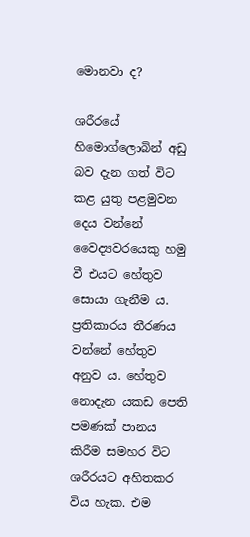මොනවා ද?

ශරීරයේ හිමොග්ලොබින් අඩු බව දැන ගත් විට කළ යුතු පළමුවන දෙය වන්නේ වෛද්‍යවරයෙකු හමු වී එයට හේතුව සොයා ගැනීම ය. ප්‍රතිකාරය තීරණය වන්නේ හේතුව අනුව ය. හේතුව නොදැන යකඩ පෙති පමණක් පානය කිරීම සමහර විට ශරීරයට අහිතකර විය හැක. එම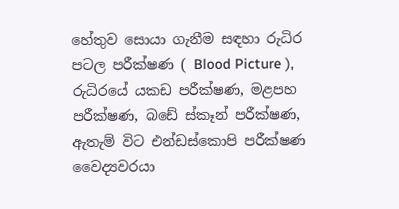හේතුව සොයා ගැනීම සඳහා රුධිර පටල පරීක්ෂණ ( Blood Picture ), රුධිරයේ යකඩ පරීක්ෂණ, මළපහ පරීක්ෂණ, බඩේ ස්කෑන් පරීක්ෂණ, ඇතැම් විට එන්ඩස්කොපි පරීක්ෂණ වෛද්‍යවරයා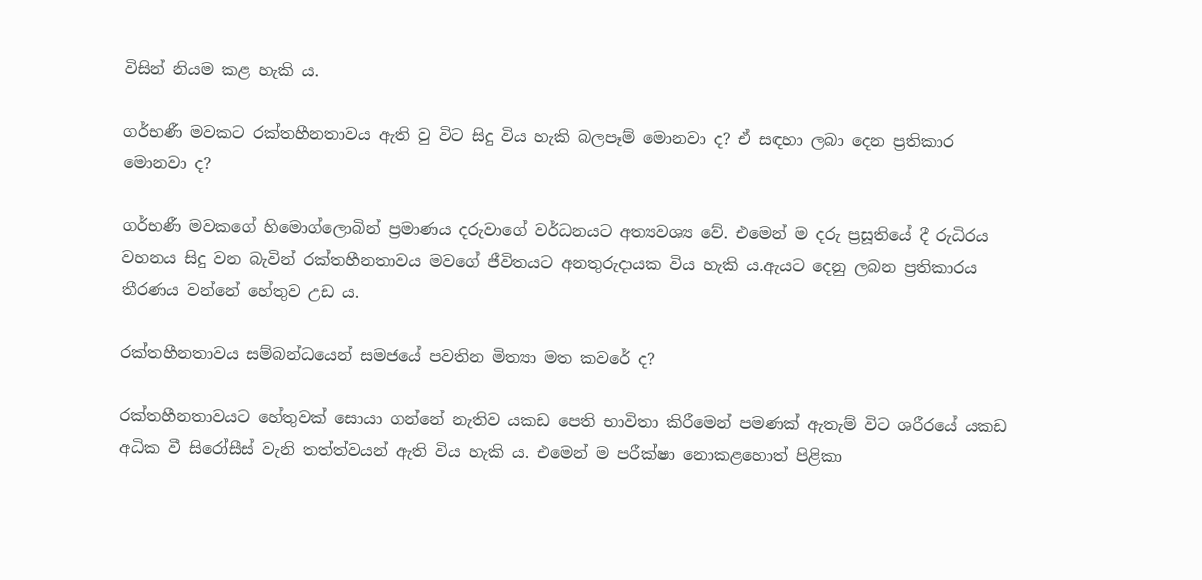විසින් නියම කළ හැකි ය.

ගර්භණී මවකට රක්තහීනතාවය ඇති වු විට සිදු විය හැකි බලපෑම් මොනවා ද? ඒ සඳහා ලබා දෙන ප්‍රතිකාර මොනවා ද?

ගර්භණී මවකගේ හිමොග්ලොබින් ප්‍රමාණය දරුවාගේ වර්ධනයට අත්‍යවශ්‍ය වේ. එමෙන් ම දරු ප්‍රසූතියේ දී රුධිරය වහනය සිදු වන බැවින් රක්තහීනතාවය මවගේ ජීවිතයට අනතුරුදායක විය හැකි ය.ඇයට දෙනු ලබන ප්‍රතිකාරය තීරණය වන්නේ හේතුව උඩ ය.

රක්තහීනතාවය සම්බන්ධයෙන් සමජයේ පවතින මිත්‍යා මත කවරේ ද?

රක්තහීනතාවයට හේතුවක් සොයා ගන්නේ නැතිව යකඩ පෙති භාවිතා කිරීමෙන් පමණක් ඇතැම් විට ශරීරයේ යකඩ අධික වී සිරෝසීස් වැනි තත්ත්වයන් ඇති විය හැකි ය. එමෙන් ම පරීක්ෂා නොකළහොත් පිළිකා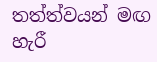තත්ත්වයන් මඟ හැරී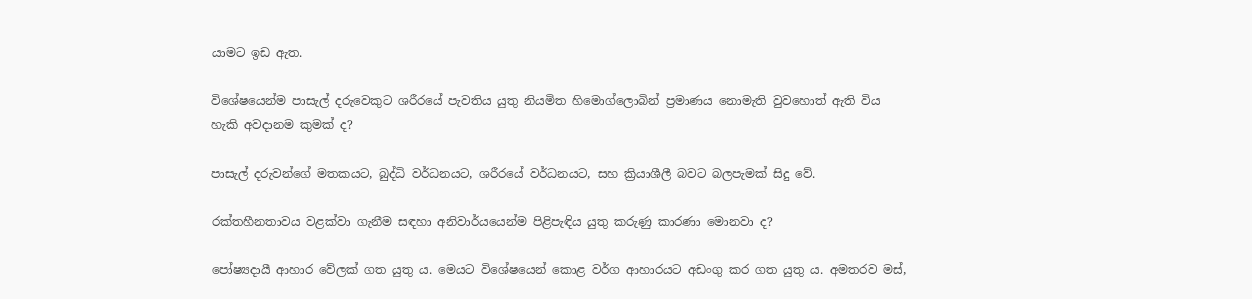යාමට ඉඩ ඇත.

විශේෂයෙන්ම පාසැල් දරුවෙකුට ශරීරයේ පැවතිය යුතු නියමිත හිමොග්ලොබින් ප්‍රමාණය නොමැති වුවහොත් ඇති විය හැකි අවදානම කුමක් ද?

පාසැල් දරුවන්ගේ මතකයට, බුද්ධි වර්ධනයට, ශරීරයේ වර්ධනයට, සහ ක්‍රියාශීලී බවට බලපැමක් සිදු වේ.

රක්තහීනතාවය වළක්වා ගැනීම සඳහා අනිවාර්යයෙන්ම පිළිපැඳිය යුතු කරුණු කාරණා මොනවා ද?

පෝෂ්‍යදායී ආහාර වේලක් ගත යුතු ය. මෙයට විශේෂයෙන් කොළ වර්ග ආහාරයට අඩංගු කර ගත යුතු ය. අමතරව මස්,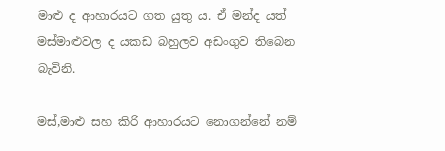මාළු ද ආහාරයට ගත යුතු ය. ඒ මන්ද යත් මස්මාළුවල ද යකඩ බහුලව අඩංගුව තිබෙන බැවිනි.

මස්,මාළු සහ කිරි ආහාරයට නොගන්නේ නම්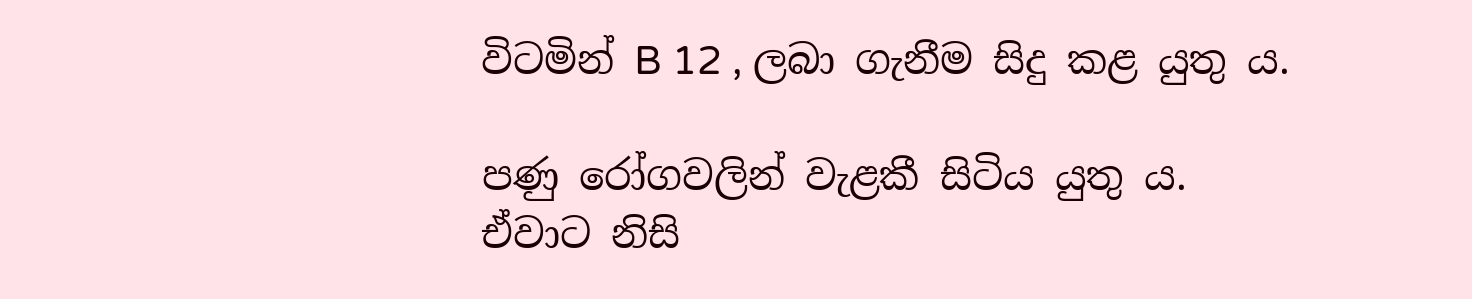විටමින් B 12 , ලබා ගැනීම සිදු කළ යුතු ය.

පණු රෝගවලින් වැළකී සිටිය යුතු ය. ඒවාට නිසි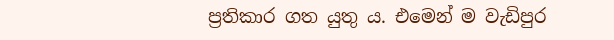ප්‍රතිකාර ගත යුතු ය. එමෙන් ම වැඩිපුර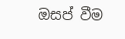ඔසප් වීම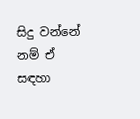සිදු වන්නේ නම් ඒ සඳහා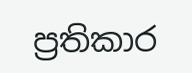ප්‍රතිකාර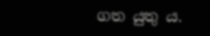ගත යුතු ය.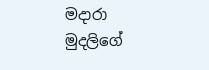මදාරා මුදලි‍ගේ